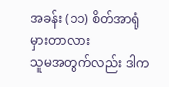အခန်း (၁၁) စိတ်အာရုံမှားတာလား
သူမအတွက်လည်း ဒါက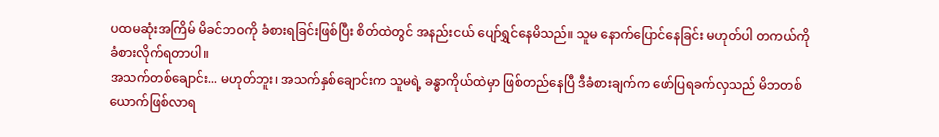ပထမဆုံးအကြိမ် မိခင်ဘဝကို ခံစားရခြင်းဖြစ်ပြီး စိတ်ထဲတွင် အနည်းငယ် ပျော်ရွှင်နေမိသည်။ သူမ နောက်ပြောင်နေခြင်း မဟုတ်ပါ တကယ်ကို ခံစားလိုက်ရတာပါ။
အသက်တစ်ချောင်း... မဟုတ်ဘူး၊ အသက်နှစ်ချောင်းက သူမရဲ့ ခန္ဓာကိုယ်ထဲမှာ ဖြစ်တည်နေပြီ ဒီခံစားချက်က ဖော်ပြရခက်လှသည် မိဘတစ်ယောက်ဖြစ်လာရ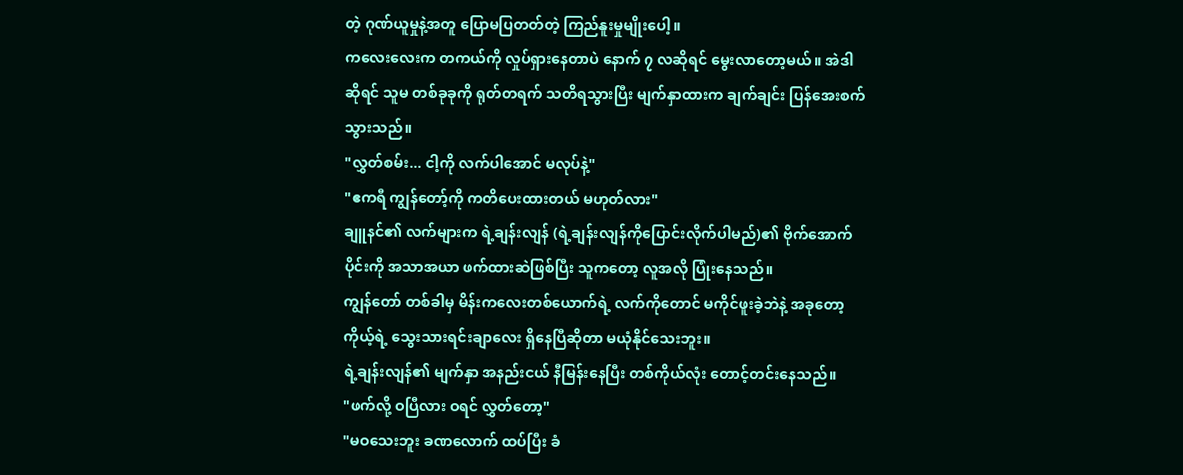တဲ့ ဂုဏ်ယူမှုနဲ့အတူ ပြောမပြတတ်တဲ့ ကြည်နူးမှုမျိုးပေါ့။
ကလေးလေးက တကယ်ကို လှုပ်ရှားနေတာပဲ နောက် ၇ လဆိုရင် မွေးလာတော့မယ်။ အဲဒါဆိုရင် သူမ တစ်ခုခုကို ရုတ်တရက် သတိရသွားပြီး မျက်နှာထားက ချက်ချင်း ပြန်အေးစက်သွားသည်။
"လွှတ်စမ်း... ငါ့ကို လက်ပါအောင် မလုပ်နဲ့"
"ဧကရီ ကျွန်တော့်ကို ကတိပေးထားတယ် မဟုတ်လား"
ချူနင်၏ လက်များက ရဲ့ချန်းလျန် (ရဲ့ချန်းလျန်ကိုပြောင်းလိုက်ပါမည်)၏ ဗိုက်အောက်ပိုင်းကို အသာအယာ ဖက်ထားဆဲဖြစ်ပြီး သူကတော့ လူအလို ပြုံးနေသည်။
ကျွန်တော် တစ်ခါမှ မိန်းကလေးတစ်ယောက်ရဲ့ လက်ကိုတောင် မကိုင်ဖူးခဲ့ဘဲနဲ့ အခုတော့ ကိုယ့်ရဲ့ သွေးသားရင်းချာလေး ရှိနေပြီဆိုတာ မယုံနိုင်သေးဘူး။
ရဲ့ချန်းလျန်၏ မျက်နှာ အနည်းငယ် နီမြန်းနေပြီး တစ်ကိုယ်လုံး တောင့်တင်းနေသည်။
"ဖက်လို့ ဝပြီလား ဝရင် လွှတ်တော့"
"မဝသေးဘူး ခဏလောက် ထပ်ပြီး ခံ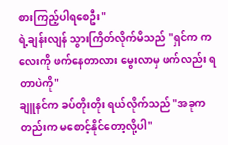စားကြည့်ပါရစေဦး"
ရဲ့ချန်းလျန် သွားကြိတ်လိုက်မိသည် "ရှင်က ကလေးကို ဖက်နေတာလား မွေးလာမှ ဖက်လည်း ရတာပဲကို"
ချူနင်က ခပ်တိုးတိုး ရယ်လိုက်သည် "အခုကတည်းက မစောင့်နိုင်တော့လို့ပါ"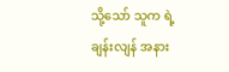သို့သော် သူက ရဲ့ချန်းလျန် အနား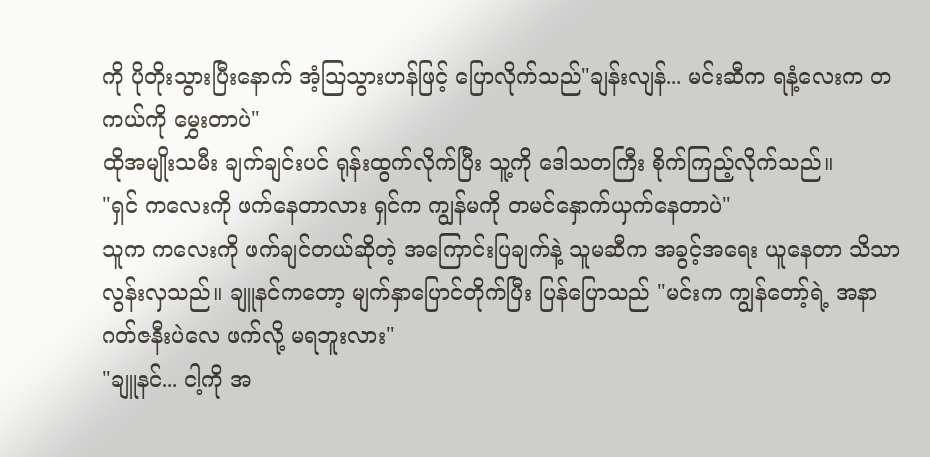ကို ပိုတိုးသွားပြီးနောက် အံ့သြသွားဟန်ဖြင့် ပြောလိုက်သည်"ချန်းလျန်... မင်းဆီက ရနံ့လေးက တကယ်ကို မွှေးတာပဲ"
ထိုအမျိုးသမီး ချက်ချင်းပင် ရုန်းထွက်လိုက်ပြီး သူ့ကို ဒေါသတကြီး စိုက်ကြည့်လိုက်သည်။
"ရှင် ကလေးကို ဖက်နေတာလား ရှင်က ကျွန်မကို တမင်နှောက်ယှက်နေတာပဲ"
သူက ကလေးကို ဖက်ချင်တယ်ဆိုတဲ့ အကြောင်းပြချက်နဲ့ သူမဆီက အခွင့်အရေး ယူနေတာ သိသာလွန်းလှသည်။ ချူနင်ကတော့ မျက်နှာပြောင်တိုက်ပြီး ပြန်ပြောသည် "မင်းက ကျွန်တော့်ရဲ့ အနာဂတ်ဇနီးပဲလေ ဖက်လို့ မရဘူးလား"
"ချူနင်... ငါ့ကို အ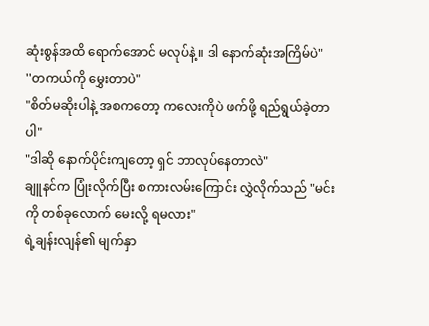ဆုံးစွန်အထိ ရောက်အောင် မလုပ်နဲ့။ ဒါ နောက်ဆုံးအကြိမ်ပဲ"
''တကယ်ကို မွှေးတာပဲ"
"စိတ်မဆိုးပါနဲ့ အစကတော့ ကလေးကိုပဲ ဖက်ဖို့ ရည်ရွယ်ခဲ့တာပါ"
"ဒါဆို နောက်ပိုင်းကျတော့ ရှင် ဘာလုပ်နေတာလဲ"
ချူနင်က ပြုံးလိုက်ပြီး စကားလမ်းကြောင်း လွှဲလိုက်သည် "မင်းကို တစ်ခုလောက် မေးလို့ ရမလား"
ရဲ့ချန်းလျန်၏ မျက်နှာ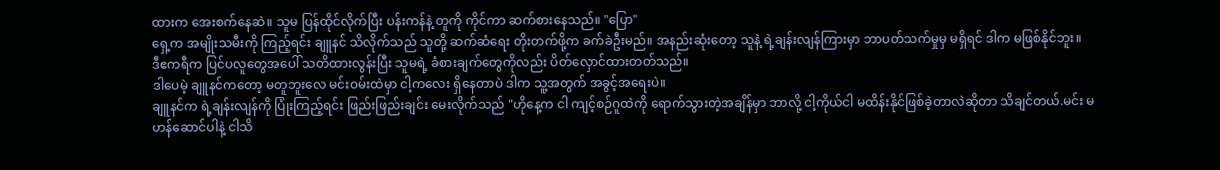ထားက အေးစက်နေဆဲ။ သူမ ပြန်ထိုင်လိုက်ပြီး ပန်းကန်နဲ့ တူကို ကိုင်ကာ ဆက်စားနေသည်။ "ပြော"
ရှေ့က အမျိုးသမီးကို ကြည့်ရင်း ချူနင် သိလိုက်သည် သူတို့ ဆက်ဆံရေး တိုးတက်ဖို့က ခက်ခဲဦးမည်။ အနည်းဆုံးတော့ သူနဲ့ ရဲ့ချန်းလျန်ကြားမှာ ဘာပတ်သက်မှုမှ မရှိရင် ဒါက မဖြစ်နိုင်ဘူး။
ဒီဧကရီက ပြင်ပလူတွေအပေါ် သတိထားလွန်းပြီး သူမရဲ့ ခံစားချက်တွေကိုလည်း ပိတ်လှောင်ထားတတ်သည်။
ဒါပေမဲ့ ချူနင်ကတော့ မတူဘူးလေ မင်းဝမ်းထဲမှာ ငါ့ကလေး ရှိနေတာပဲ ဒါက သူ့အတွက် အခွင့်အရေးပဲ။
ချူနင်က ရဲ့ချန်းလျန်ကို ပြုံးကြည့်ရင်း ဖြည်းဖြည်းချင်း မေးလိုက်သည် "ဟိုနေ့က ငါ ကျင့်စဉ်ဂူထဲကို ရောက်သွားတဲ့အချိန်မှာ ဘာလို့ ငါ့ကိုယ်ငါ မထိန်းနိုင်ဖြစ်ခဲ့တာလဲဆိုတာ သိချင်တယ်.မင်း မဟန်ဆောင်ပါနဲ့ ငါသိ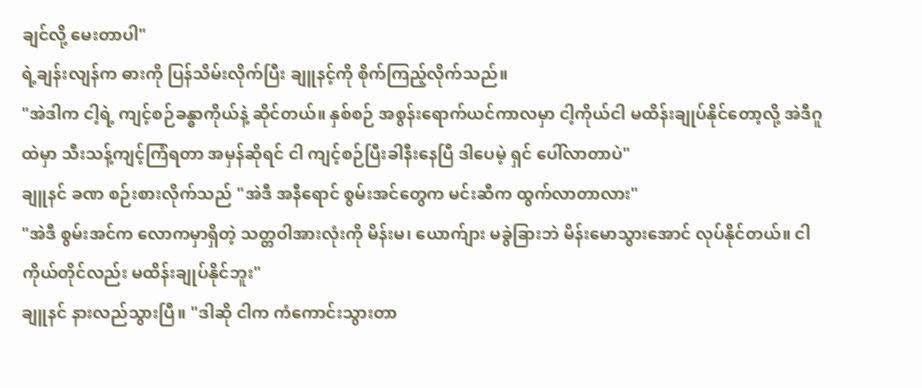ချင်လို့ မေးတာပါ"
ရဲ့ချန်းလျန်က ဓားကို ပြန်သိမ်းလိုက်ပြီး ချူနင့်ကို စိုက်ကြည့်လိုက်သည်။
"အဲဒါက ငါ့ရဲ့ ကျင့်စဉ်ခန္ဓာကိုယ်နဲ့ ဆိုင်တယ်။ နှစ်စဉ် အစွန်းရောက်ယင်ကာလမှာ ငါ့ကိုယ်ငါ မထိန်းချုပ်နိုင်တော့လို့ အဲဒီဂူထဲမှာ သီးသန့်ကျင့်ကြံရတာ အမှန်ဆိုရင် ငါ ကျင့်စဉ်ပြီးခါနီးနေပြီ ဒါပေမဲ့ ရှင် ပေါ်လာတာပဲ"
ချူနင် ခဏ စဉ်းစားလိုက်သည် "အဲဒီ အနီရောင် စွမ်းအင်တွေက မင်းဆီက ထွက်လာတာလား"
"အဲဒီ စွမ်းအင်က လောကမှာရှိတဲ့ သတ္တဝါအားလုံးကို မိန်းမ၊ ယောက်ျား မခွဲခြားဘဲ မိန်းမောသွားအောင် လုပ်နိုင်တယ်။ ငါကိုယ်တိုင်လည်း မထိန်းချုပ်နိုင်ဘူး"
ချူနင် နားလည်သွားပြီ။ "ဒါဆို ငါက ကံကောင်းသွားတာ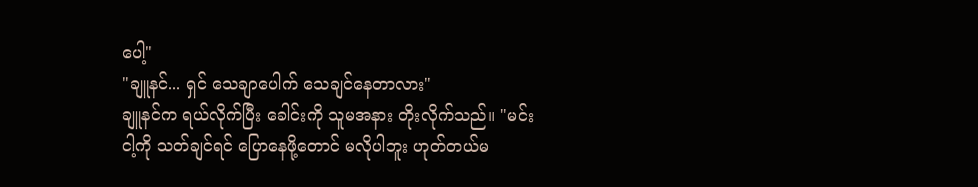ပေါ့"
"ချူနင်... ရှင် သေချာပေါက် သေချင်နေတာလား"
ချူနင်က ရယ်လိုက်ပြီး ခေါင်းကို သူမအနား တိုးလိုက်သည်။ "မင်း ငါ့ကို သတ်ချင်ရင် ပြောနေဖို့တောင် မလိုပါဘူး ဟုတ်တယ်မ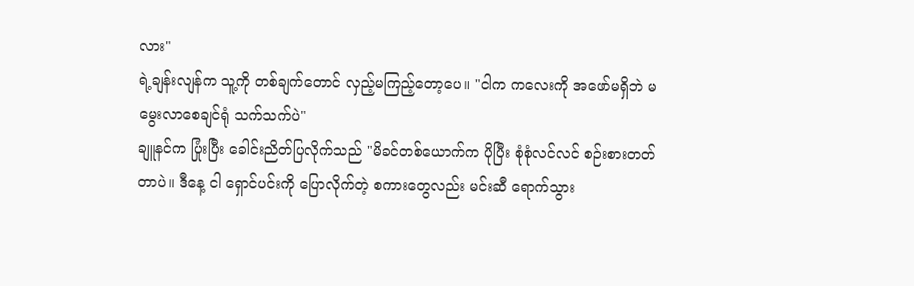လား"
ရဲ့ချန်းလျန်က သူ့ကို တစ်ချက်တောင် လှည့်မကြည့်တော့ပေ။ "ငါက ကလေးကို အဖော်မရှိဘဲ မမွေးလာစေချင်ရုံ သက်သက်ပဲ"
ချူနင်က ပြုံးပြီး ခေါင်းညိတ်ပြလိုက်သည် "မိခင်တစ်ယောက်က ပိုပြီး စုံစုံလင်လင် စဉ်းစားတတ်တာပဲ။ ဒီနေ့ ငါ ရှောင်ပင်းကို ပြောလိုက်တဲ့ စကားတွေလည်း မင်းဆီ ရောက်သွား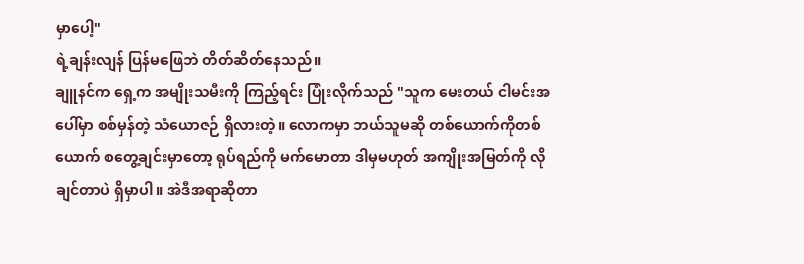မှာပေါ့"
ရဲ့ချန်းလျန် ပြန်မဖြေဘဲ တိတ်ဆိတ်နေသည်။
ချူနင်က ရှေ့က အမျိုးသမီးကို ကြည့်ရင်း ပြုံးလိုက်သည် "သူက မေးတယ် ငါမင်းအပေါ်မှာ စစ်မှန်တဲ့ သံယောဇဉ် ရှိလားတဲ့။ လောကမှာ ဘယ်သူမဆို တစ်ယောက်ကိုတစ်ယောက် စတွေ့ချင်းမှာတော့ ရုပ်ရည်ကို မက်မောတာ ဒါမှမဟုတ် အကျိုးအမြတ်ကို လိုချင်တာပဲ ရှိမှာပါ။ အဲဒီအရာဆိုတာ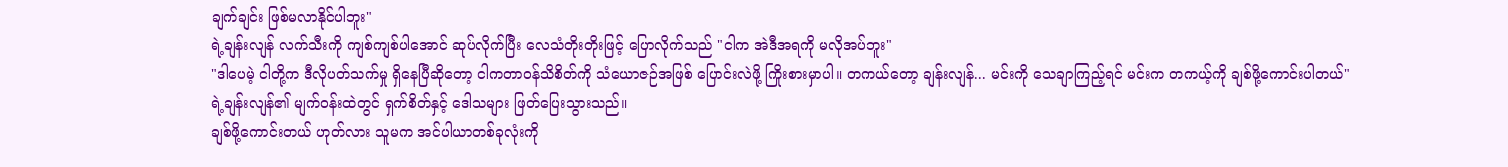ချက်ချင်း ဖြစ်မလာနိုင်ပါဘူး"
ရဲ့ချန်းလျန် လက်သီးကို ကျစ်ကျစ်ပါအောင် ဆုပ်လိုက်ပြီး လေသံတိုးတိုးဖြင့် ပြောလိုက်သည် "ငါက အဲဒီအရကို မလိုအပ်ဘူး"
"ဒါပေမဲ့ ငါတို့က ဒီလိုပတ်သက်မှု ရှိနေပြီဆိုတော့ ငါကတာဝန်သိစိတ်ကို သံယောဇဉ်အဖြစ် ပြောင်းလဲဖို့ ကြိုးစားမှာပါ။ တကယ်တော့ ချန်းလျန်... မင်းကို သေချာကြည့်ရင် မင်းက တကယ့်ကို ချစ်ဖို့ကောင်းပါတယ်"
ရဲ့ချန်းလျန်၏ မျက်ဝန်းထဲတွင် ရှက်စိတ်နှင့် ဒေါသများ ဖြတ်ပြေးသွားသည်။
ချစ်ဖို့ကောင်းတယ် ဟုတ်လား သူမက အင်ပါယာတစ်ခုလုံးကို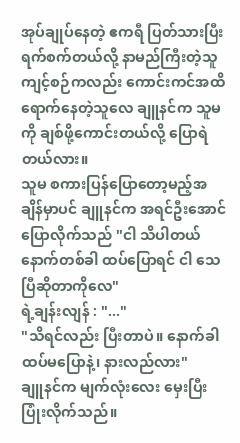အုပ်ချုပ်နေတဲ့ ဧကရီ ပြတ်သားပြီး ရက်စက်တယ်လို့ နာမည်ကြီးတဲ့သူ ကျင့်စဉ်ကလည်း ကောင်းကင်အထိ ရောက်နေတဲ့သူလေ ချူနင်က သူမကို ချစ်ဖို့ကောင်းတယ်လို့ ပြောရဲတယ်လား။
သူမ စကားပြန်ပြောတော့မည့်အချိန်မှာပင် ချူနင်က အရင်ဦးအောင် ပြောလိုက်သည် "ငါ သိပါတယ် နောက်တစ်ခါ ထပ်ပြောရင် ငါ သေပြီဆိုတာကိုလေ"
ရဲ့ချန်းလျန် : "..."
"သိရင်လည်း ပြီးတာပဲ။ နောက်ခါ ထပ်မပြောနဲ့၊ နားလည်လား"
ချူနင်က မျက်လုံးလေး မှေးပြီး ပြုံးလိုက်သည်။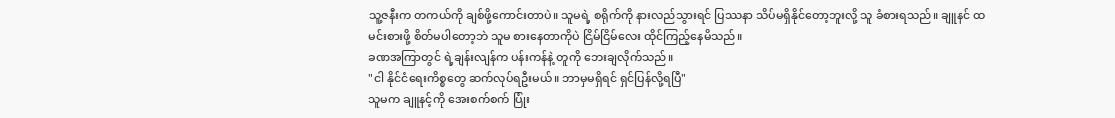သူ့ဇနီးက တကယ်ကို ချစ်ဖို့ကောင်းတာပဲ။ သူမရဲ့ စရိုက်ကို နားလည်သွားရင် ပြဿနာ သိပ်မရှိနိုင်တော့ဘူးလို့ သူ ခံစားရသည်။ ချူနင် ထမင်းစားဖို့ စိတ်မပါတော့ဘဲ သူမ စားနေတာကိုပဲ ငြိမ်ငြိမ်လေး ထိုင်ကြည့်နေမိသည်။
ခဏအကြာတွင် ရဲ့ချန်းလျန်က ပန်းကန်နဲ့ တူကို ဘေးချလိုက်သည်။
"ငါ နိုင်ငံရေးကိစ္စတွေ ဆက်လုပ်ရဦးမယ်။ ဘာမှမရှိရင် ရှင်ပြန်လို့ရပြီ"
သူမက ချူနင့်ကို အေးစက်စက် ပြုံး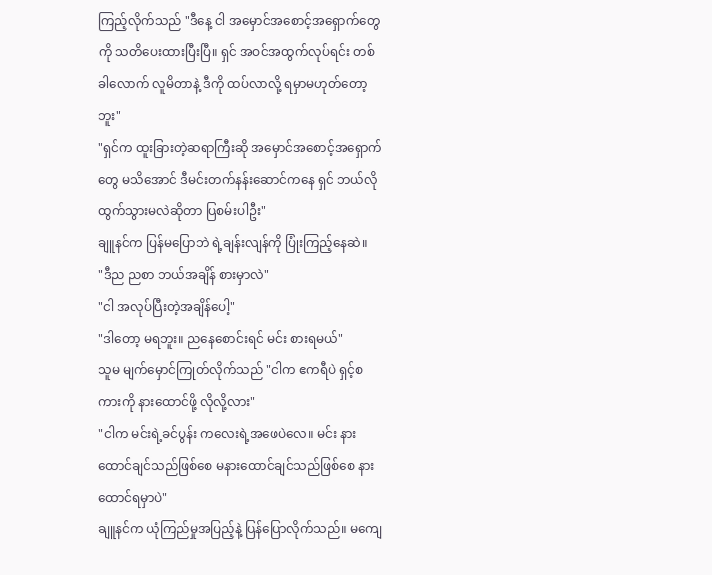ကြည့်လိုက်သည် "ဒီနေ့ ငါ အမှောင်အစောင့်အရှောက်တွေကို သတိပေးထားပြီးပြီ။ ရှင် အဝင်အထွက်လုပ်ရင်း တစ်ခါလောက် လူမိတာနဲ့ ဒီကို ထပ်လာလို့ ရမှာမဟုတ်တော့ဘူး"
"ရှင်က ထူးခြားတဲ့ဆရာကြီးဆို အမှောင်အစောင့်အရှောက်တွေ မသိအောင် ဒီမင်းတက်နန်းဆောင်ကနေ ရှင် ဘယ်လို ထွက်သွားမလဲဆိုတာ ပြစမ်းပါဦး"
ချူနင်က ပြန်မပြောဘဲ ရဲ့ချန်းလျန်ကို ပြုံးကြည့်နေဆဲ။
"ဒီည ညစာ ဘယ်အချိန် စားမှာလဲ"
"ငါ အလုပ်ပြီးတဲ့အချိန်ပေါ့"
"ဒါတော့ မရဘူး။ ညနေစောင်းရင် မင်း စားရမယ်"
သူမ မျက်မှောင်ကြုတ်လိုက်သည် "ငါက ဧကရီပဲ ရှင့်စကားကို နားထောင်ဖို့ လိုလို့လား"
"ငါက မင်းရဲ့ခင်ပွန်း ကလေးရဲ့အဖေပဲလေ။ မင်း နားထောင်ချင်သည်ဖြစ်စေ မနားထောင်ချင်သည်ဖြစ်စေ နားထောင်ရမှာပဲ"
ချူနင်က ယုံကြည်မှုအပြည့်နဲ့ ပြန်ပြောလိုက်သည်။ မကျေ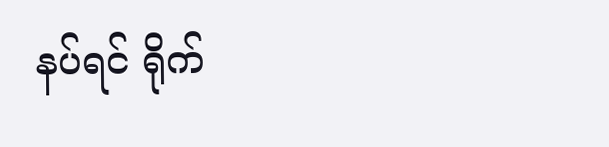နပ်ရင် ရိုက်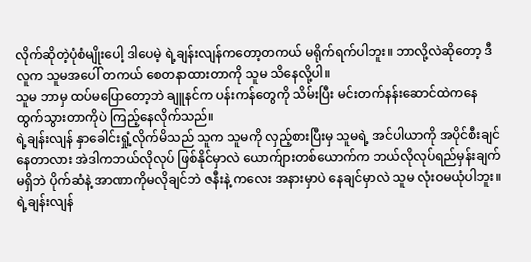လိုက်ဆိုတဲ့ပုံစံမျိုးပေါ့ ဒါပေမဲ့ ရဲ့ချန်းလျန်ကတော့တကယ် မရိုက်ရက်ပါဘူး။ ဘာလို့လဲဆိုတော့ ဒီလူက သူမအပေါ် တကယ် စေတနာထားတာကို သူမ သိနေလို့ပါ။
သူမ ဘာမှ ထပ်မပြောတော့ဘဲ ချူနင်က ပန်းကန်တွေကို သိမ်းပြီး မင်းတက်နန်းဆောင်ထဲကနေ ထွက်သွားတာကိုပဲ ကြည့်နေလိုက်သည်။
ရဲ့ချန်းလျန် နှာခေါင်းရှုံ့လိုက်မိသည် သူက သူမကို လှည့်စားပြီးမှ သူမရဲ့ အင်ပါယာကို အပိုင်စီးချင်နေတာလား အဲဒါကဘယ်လိုလုပ် ဖြစ်နိုင်မှာလဲ ယောက်ျားတစ်ယောက်က ဘယ်လိုလုပ်ရည်မှန်းချက် မရှိဘဲ ပိုက်ဆံနဲ့ အာဏာကိုမလိုချင်ဘဲ ဇနီးနဲ့ ကလေး အနားမှာပဲ နေချင်မှာလဲ သူမ လုံးဝမယုံပါဘူး။
ရဲ့ချန်းလျန်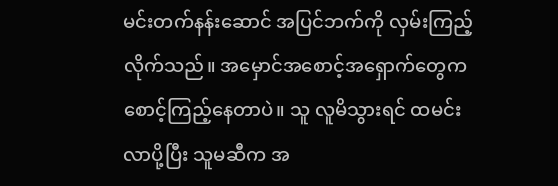မင်းတက်နန်းဆောင် အပြင်ဘက်ကို လှမ်းကြည့်လိုက်သည်။ အမှောင်အစောင့်အရှောက်တွေက စောင့်ကြည့်နေတာပဲ။ သူ လူမိသွားရင် ထမင်းလာပို့ပြီး သူမဆီက အ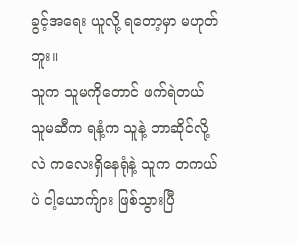ခွင့်အရေး ယူလို့ ရတော့မှာ မဟုတ်ဘူး။
သူက သူမကိုတောင် ဖက်ရဲတယ် သူမဆီက ရနံ့က သူနဲ့ ဘာဆိုင်လို့လဲ ကလေးရှိနေရုံနဲ့ သူက တကယ်ပဲ ငါ့ယောက်ျား ဖြစ်သွားပြီ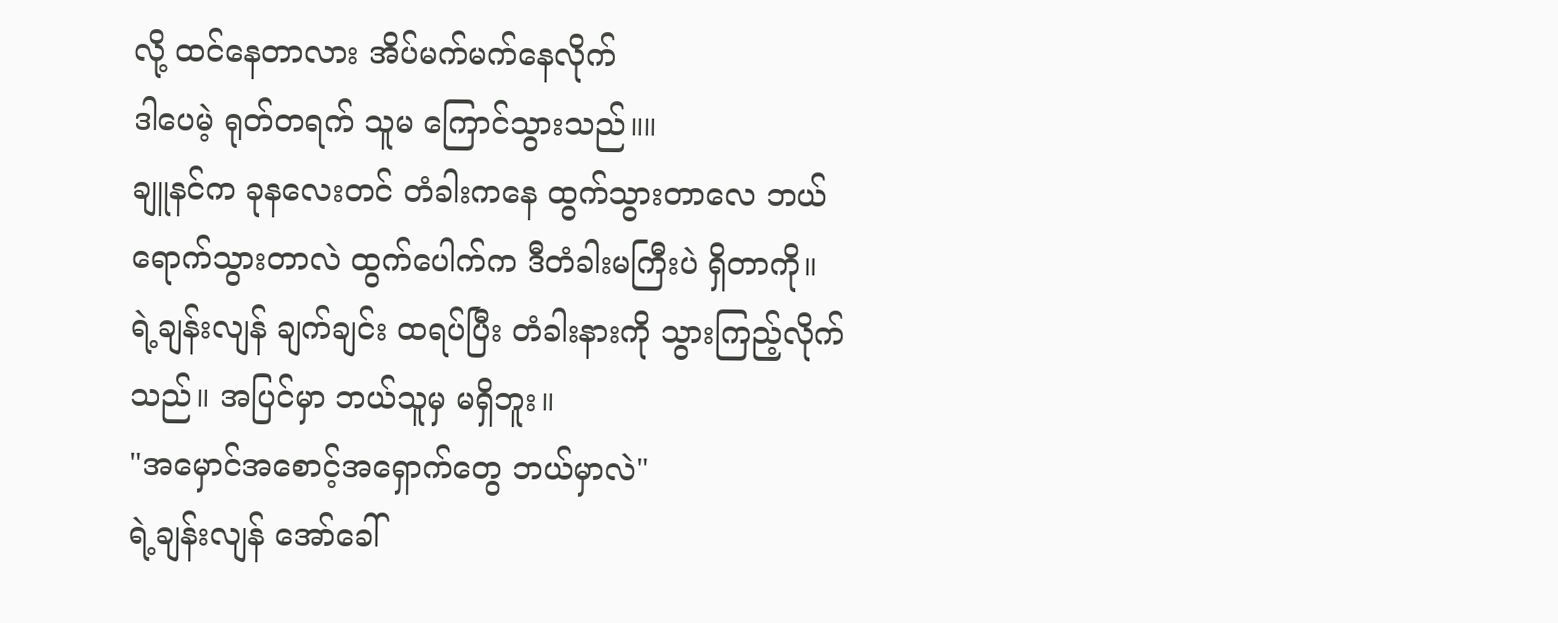လို့ ထင်နေတာလား အိပ်မက်မက်နေလိုက်
ဒါပေမဲ့ ရုတ်တရက် သူမ ကြောင်သွားသည်။။
ချူနင်က ခုနလေးတင် တံခါးကနေ ထွက်သွားတာလေ ဘယ်ရောက်သွားတာလဲ ထွက်ပေါက်က ဒီတံခါးမကြီးပဲ ရှိတာကို။
ရဲ့ချန်းလျန် ချက်ချင်း ထရပ်ပြီး တံခါးနားကို သွားကြည့်လိုက်သည်။ အပြင်မှာ ဘယ်သူမှ မရှိဘူး။
"အမှောင်အစောင့်အရှောက်တွေ ဘယ်မှာလဲ"
ရဲ့ချန်းလျန် အော်ခေါ်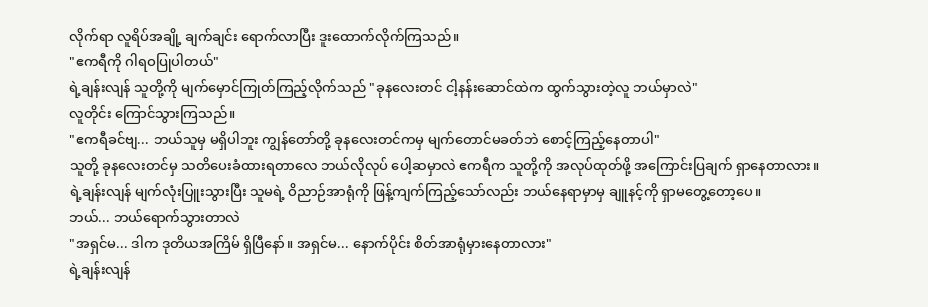လိုက်ရာ လူရိပ်အချို့ ချက်ချင်း ရောက်လာပြီး ဒူးထောက်လိုက်ကြသည်။
"ဧကရီကို ဂါရဝပြုပါတယ်"
ရဲ့ချန်းလျန် သူတို့ကို မျက်မှောင်ကြုတ်ကြည့်လိုက်သည် "ခုနလေးတင် ငါ့နန်းဆောင်ထဲက ထွက်သွားတဲ့လူ ဘယ်မှာလဲ"
လူတိုင်း ကြောင်သွားကြသည်။
"ဧကရီခင်ဗျ... ဘယ်သူမှ မရှိပါဘူး ကျွန်တော်တို့ ခုနလေးတင်ကမှ မျက်တောင်မခတ်ဘဲ စောင့်ကြည့်နေတာပါ"
သူတို့ ခုနလေးတင်မှ သတိပေးခံထားရတာလေ ဘယ်လိုလုပ် ပေါ့ဆမှာလဲ ဧကရီက သူတို့ကို အလုပ်ထုတ်ဖို့ အကြောင်းပြချက် ရှာနေတာလား။
ရဲ့ချန်းလျန် မျက်လုံးပြူးသွားပြီး သူမရဲ့ ဝိညာဉ်အာရုံကို ဖြန့်ကျက်ကြည့်သော်လည်း ဘယ်နေရာမှာမှ ချူနင့်ကို ရှာမတွေ့တော့ပေ။
ဘယ်... ဘယ်ရောက်သွားတာလဲ
"အရှင်မ... ဒါက ဒုတိယအကြိမ် ရှိပြီနော်။ အရှင်မ... နောက်ပိုင်း စိတ်အာရုံမှားနေတာလား"
ရဲ့ချန်းလျန်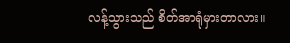လန့်သွားသည် စိတ်အာရုံမှားတာလား။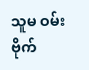သူမ ဝမ်းဗိုက်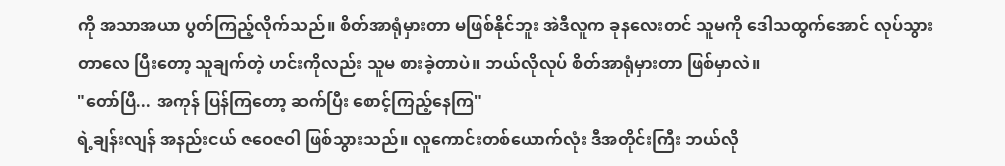ကို အသာအယာ ပွတ်ကြည့်လိုက်သည်။ စိတ်အာရုံမှားတာ မဖြစ်နိုင်ဘူး အဲဒီလူက ခုနလေးတင် သူမကို ဒေါသထွက်အောင် လုပ်သွားတာလေ ပြီးတော့ သူချက်တဲ့ ဟင်းကိုလည်း သူမ စားခဲ့တာပဲ။ ဘယ်လိုလုပ် စိတ်အာရုံမှားတာ ဖြစ်မှာလဲ။
"တော်ပြီ... အကုန် ပြန်ကြတော့ ဆက်ပြီး စောင့်ကြည့်နေကြ"
ရဲ့ချန်းလျန် အနည်းငယ် ဇဝေဇဝါ ဖြစ်သွားသည်။ လူကောင်းတစ်ယောက်လုံး ဒီအတိုင်းကြီး ဘယ်လို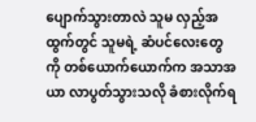ပျောက်သွားတာလဲ သူမ လှည့်အထွက်တွင် သူမရဲ့ ဆံပင်လေးတွေကို တစ်ယောက်ယောက်က အသာအယာ လာပွတ်သွားသလို ခံစားလိုက်ရ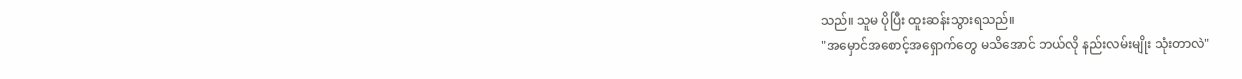သည်။ သူမ ပိုပြီး ထူးဆန်းသွားရသည်။
"အမှောင်အစောင့်အရှောက်တွေ မသိအောင် ဘယ်လို နည်းလမ်းမျိုး သုံးတာလဲ"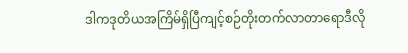ဒါကဒုတိယအကြိမ်ရှိပြီကျင့်စဉ်တိုးတက်လာတာရောဒီလို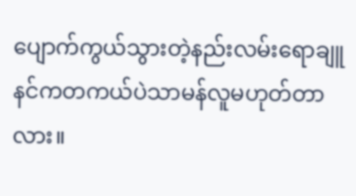ပျောက်ကွယ်သွားတဲ့နည်းလမ်းရောချူနင်ကတကယ်ပဲသာမန်လူမဟုတ်တာလား။